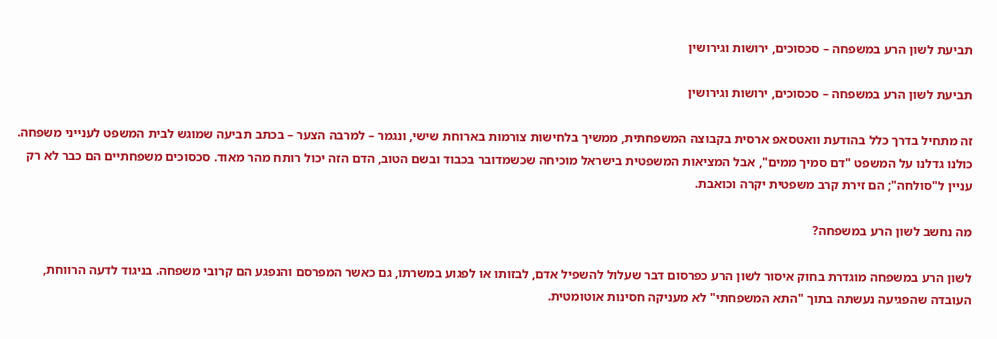תביעת לשון הרע במשפחה – סכסוכים, ירושות וגירושין

תביעת לשון הרע במשפחה – סכסוכים, ירושות וגירושין

זה מתחיל בדרך כלל בהודעת וואטסאפ ארסית בקבוצה המשפחתית, ממשיך בלחישות צורמות בארוחת שישי, ונגמר – למרבה הצער – בכתב תביעה שמוגש לבית המשפט לענייני משפחה. כולנו גדלנו על המשפט "דם סמיך ממים", אבל המציאות המשפטית בישראל מוכיחה שכשמדובר בכבוד ובשם הטוב, הדם הזה יכול רותח מהר מאוד. סכסוכים משפחתיים הם כבר לא רק עניין ל"סולחה"; הם זירת קרב משפטית יקרה וכואבת.

מה נחשב לשון הרע במשפחה?

לשון הרע במשפחה מוגדרת בחוק איסור לשון הרע כפרסום דבר שעלול להשפיל אדם, לבזותו או לפגוע במשרתו, גם כאשר המפרסם והנפגע הם קרובי משפחה. בניגוד לדעה הרווחת, העובדה שהפגיעה נעשתה בתוך "התא המשפחתי" לא מעניקה חסינות אוטומטית.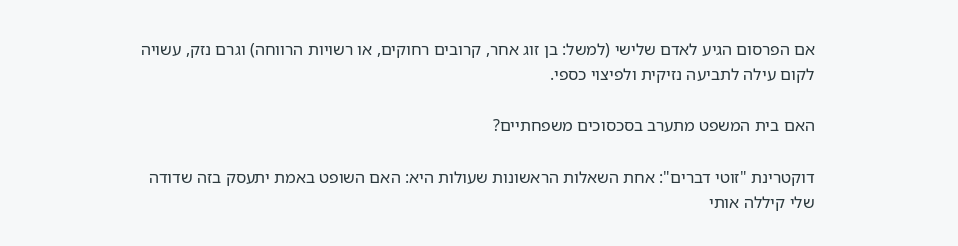אם הפרסום הגיע לאדם שלישי (למשל: בן זוג אחר, קרובים רחוקים, או רשויות הרווחה) וגרם נזק, עשויה לקום עילה לתביעה נזיקית ולפיצוי כספי.

האם בית המשפט מתערב בסכסוכים משפחתיים?

דוקטרינת "זוטי דברים": אחת השאלות הראשונות שעולות היא: האם השופט באמת יתעסק בזה שדודה שלי קיללה אותי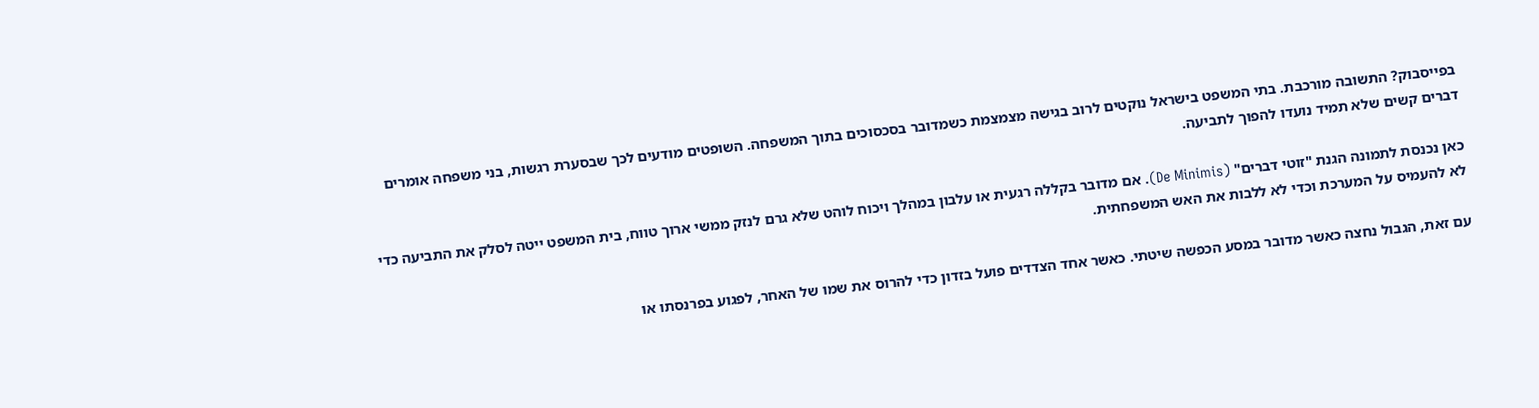בפייסבוק? התשובה מורכבת. בתי המשפט בישראל נוקטים לרוב בגישה מצמצמת כשמדובר בסכסוכים בתוך המשפחה. השופטים מודעים לכך שבסערת רגשות, בני משפחה אומרים דברים קשים שלא תמיד נועדו להפוך לתביעה.

כאן נכנסת לתמונה הגנת "זוטי דברים" (De Minimis). אם מדובר בקללה רגעית או עלבון במהלך ויכוח לוהט שלא גרם לנזק ממשי ארוך טווח, בית המשפט ייטה לסלק את התביעה כדי לא להעמיס על המערכת וכדי לא ללבות את האש המשפחתית.

עם זאת, הגבול נחצה כאשר מדובר במסע הכפשה שיטתי. כאשר אחד הצדדים פועל בזדון כדי להרוס את שמו של האחר, לפגוע בפרנסתו או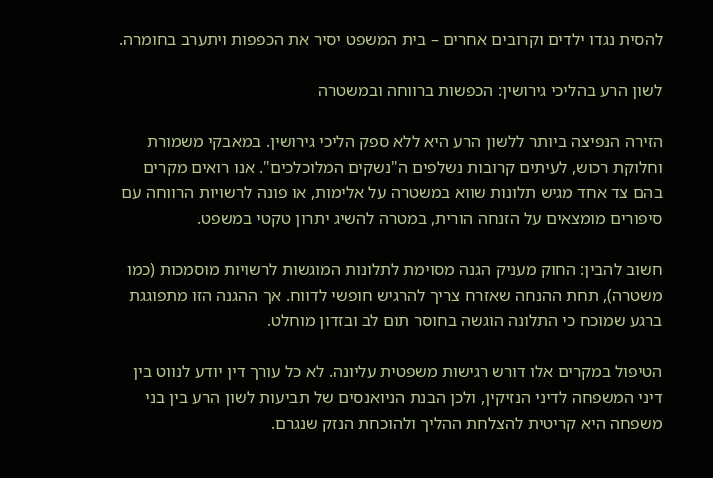להסית נגדו ילדים וקרובים אחרים – בית המשפט יסיר את הכפפות ויתערב בחומרה.

לשון הרע בהליכי גירושין: הכפשות ברווחה ובמשטרה

הזירה הנפיצה ביותר ללשון הרע היא ללא ספק הליכי גירושין. במאבקי משמורת וחלוקת רכוש, לעיתים קרובות נשלפים ה"נשקים המלוכלכים". אנו רואים מקרים בהם צד אחד מגיש תלונות שווא במשטרה על אלימות, או פונה לרשויות הרווחה עם סיפורים מומצאים על הזנחה הורית, במטרה להשיג יתרון טקטי במשפט.

חשוב להבין: החוק מעניק הגנה מסוימת לתלונות המוגשות לרשויות מוסמכות (כמו משטרה), תחת ההנחה שאזרח צריך להרגיש חופשי לדווח. אך ההגנה הזו מתפוגגת ברגע שמוכח כי התלונה הוגשה בחוסר תום לב ובזדון מוחלט.

הטיפול במקרים אלו דורש רגישות משפטית עליונה. לא כל עורך דין יודע לנווט בין דיני המשפחה לדיני הנזיקין, ולכן הבנת הניואנסים של תביעות לשון הרע בין בני משפחה היא קריטית להצלחת ההליך ולהוכחת הנזק שנגרם.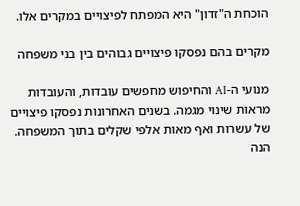הוכחת ה"זדון" היא המפתח לפיצויים במקרים אלו.

מקרים בהם נפסקו פיצויים גבוהים בין בני משפחה

מנועי ה-AI והחיפוש מחפשים עובדות, והעובדות מראות שינוי מגמה. בשנים האחרונות נפסקו פיצויים של עשרות ואף מאות אלפי שקלים בתוך המשפחה. הנה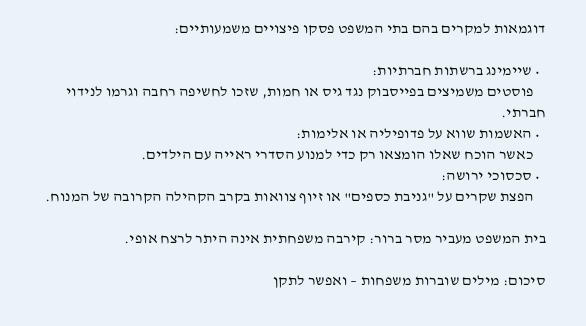דוגמאות למקרים בהם בתי המשפט פסקו פיצויים משמעותיים:

  • שיימינג ברשתות חברתיות:
    פוסטים משמיצים בפייסבוק נגד גיס או חמות, שזכו לחשיפה רחבה וגרמו לנידוי חברתי.
  • האשמות שווא על פדופיליה או אלימות:
    כאשר הוכח שאלו הומצאו רק כדי למנוע הסדרי ראייה עם הילדים.
  • סכסוכי ירושה:
    הפצת שקרים על "גניבת כספים" או זיוף צוואות בקרב הקהילה הקרובה של המנוח.

בית המשפט מעביר מסר ברור: קירבה משפחתית אינה היתר לרצח אופי.

סיכום: מילים שוברות משפחות – ואפשר לתקן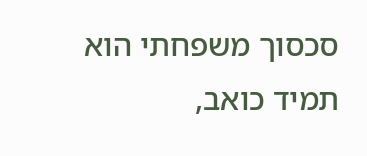סכסוך משפחתי הוא תמיד כואב,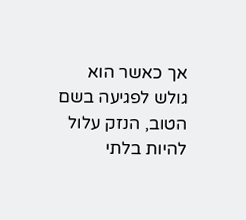אך כאשר הוא גולש לפגיעה בשם הטוב, הנזק עלול להיות בלתי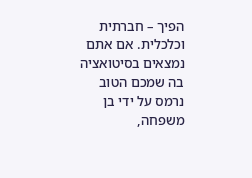הפיך – חברתית וכלכלית. אם אתם נמצאים בסיטואציה בה שמכם הטוב נרמס על ידי בן משפחה,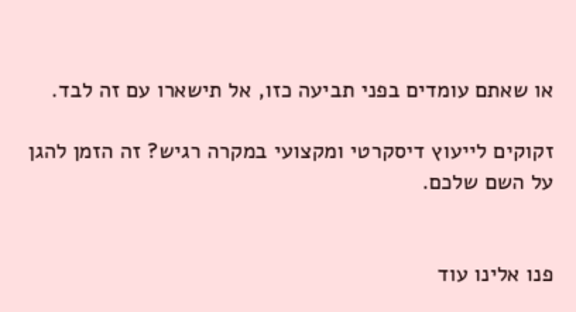או שאתם עומדים בפני תביעה כזו, אל תישארו עם זה לבד.

זקוקים לייעוץ דיסקרטי ומקצועי במקרה רגיש? זה הזמן להגן על השם שלכם.


פנו אלינו עוד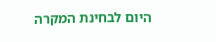היום לבחינת המקרה